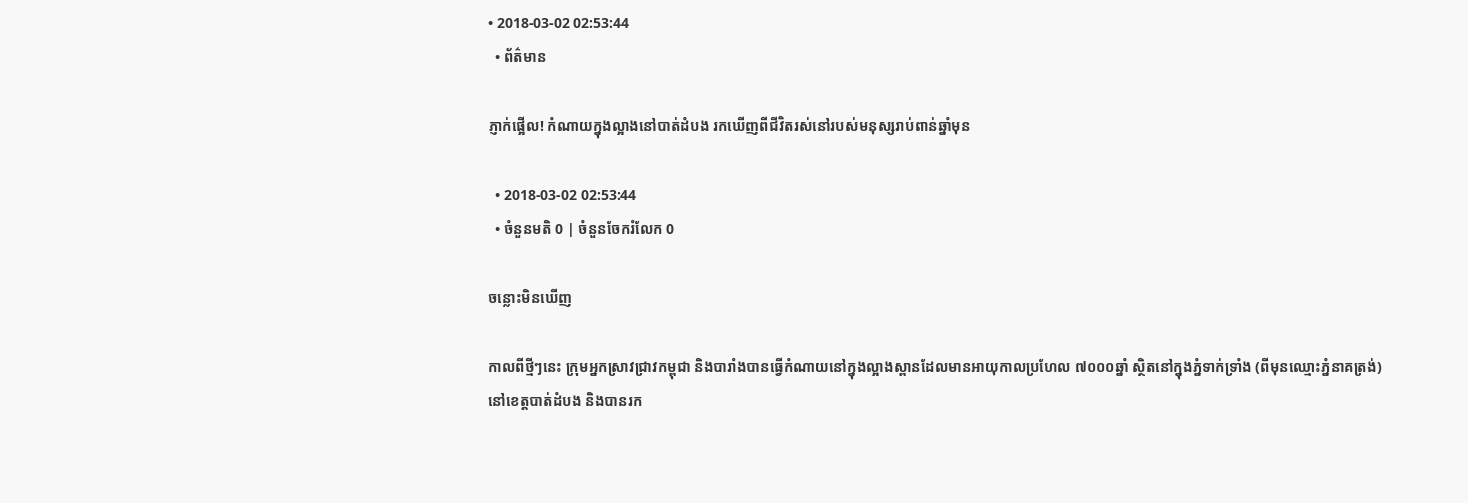• 2018-03-02 02:53:44
  • ព័ត៌មាន

ភ្ញាក់ផ្អើល! កំណាយក្នុងល្អាងនៅបាត់ដំបង រកឃើញពីជីវិតរស់នៅរបស់មនុស្សរាប់ពាន់ឆ្នាំមុន

  • 2018-03-02 02:53:44
  • ចំនួនមតិ 0 | ចំនួនចែករំលែក 0

ចន្លោះមិនឃើញ

កាលពីថ្មីៗនេះ ក្រុមអ្នកស្រាវជ្រាវកម្ពុជា និងបារាំងបានធ្វើកំណាយនៅក្នុងល្អាងស្ពានដែលមានអាយុកាលប្រហែល ៧០០០ឆ្នាំ ស្ថិតនៅក្នុងភ្នំទាក់ទ្រាំង (ពីមុនឈ្មោះភ្នំនាគត្រង់) នៅខេត្តបាត់ដំបង និងបានរក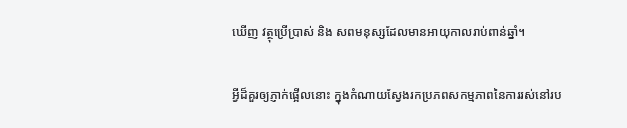ឃើញ វត្ថុប្រើប្រាស់ និង សពមនុស្សដែលមានអាយុកាលរាប់ពាន់ឆ្នាំ។

អ្វីដ៏គួរឲ្យភ្ញាក់ផ្អើលនោះ ក្នុងកំណាយស្វែងរកប្រភពសកម្មភាពនៃការរស់នៅរប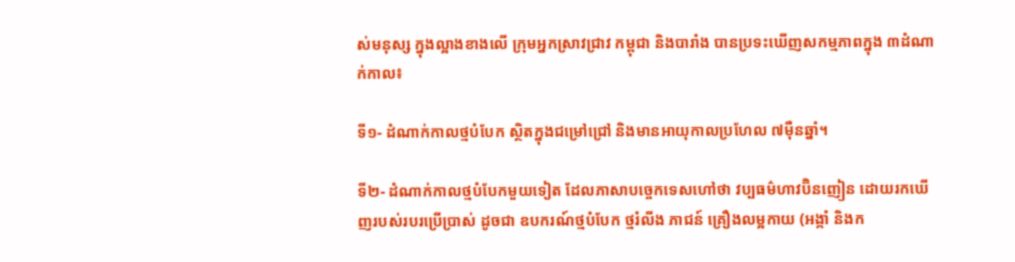ស់មនុស្ស ក្នុងល្អាងខាងលើ ក្រុមអ្នកស្រាវជ្រាវ កម្ពុជា និងបារាំង បានប្រទះឃើញសកម្មភាពក្នុង ៣ដំណាក់កាល៖

ទី១- ដំណាក់កាលថ្មបំបែក ស្ថិតក្នុងជម្រៅជ្រៅ និងមានអាយុកាលប្រហែល ៧ម៉ឺនឆ្នាំ។

ទី២- ដំណាក់កាលថ្មបំបែកមួយទៀត ដែលភាសាបច្ចេកទេសហៅថា វប្បធម៌ហាវប៊ិនញៀន ដោយរកឃើញរបស់របរប្រើប្រាស់ ដូចជា ឧបករណ៍ថ្មបំបែក ថ្មរំលីង ភាជន៍ គ្រឿងលម្អកាយ (អង្កាំ និងក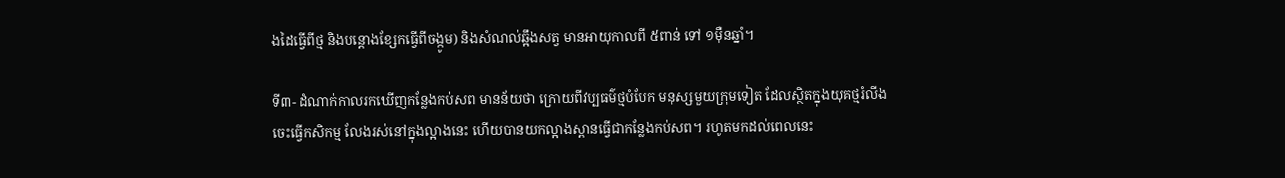ងដៃធ្វើពីថ្ម និងបន្តោងខ្សែកធ្វើពីចង្កូម) និងសំណល់ឆ្អឹងសត្វ មានអាយុកាលពី ៥ពាន់ ទៅ ១ម៉ឺនឆ្នាំ។

ទី៣- ដំណាក់កាលរកឃើញកន្លែងកប់សព មានន័យថា ក្រោយពីវប្បធម៌ថ្មបំបែក មនុស្សមួយក្រុមទៀត ដែលស្ថិតក្នុងយុគថ្មរំលីង ចេះធ្វើកសិកម្ម លែងរស់នៅក្នុងល្អាងនេះ ហើយបានយកល្អាងស្ពានធ្វើជាកន្លែងកប់សព។ រហូតមកដល់ពេលនេះ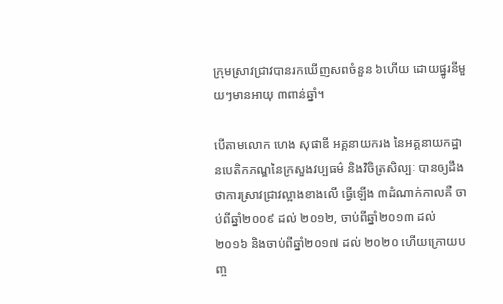ក្រុមស្រាវជ្រាវបានរកឃើញសពចំនួន ៦ហើយ ដោយផ្នូរនីមួយៗមានអាយុ ៣ពាន់ឆ្នាំ។

បើតាមលោក ហេង សុផាឌី អគ្គនាយករង នៃអគ្គនាយកដ្ឋានបេតិកភណ្ឌនៃក្រសួងវប្បធម៌ និងវិចិត្រសិល្បៈ បានឲ្យដឹងថាការស្រាវជ្រាវល្អាងខាងលើ ធ្វើឡើង ៣ដំណាក់កាលគឺ ចាប់ពីឆ្នាំ២០០៩ ដល់ ២០១២, ចាប់ពីឆ្នាំ២០១៣ ដល់ ២០១៦ និងចាប់ពីឆ្នាំ២០១៧ ដល់ ២០២០ ហើយក្រោយបញ្ច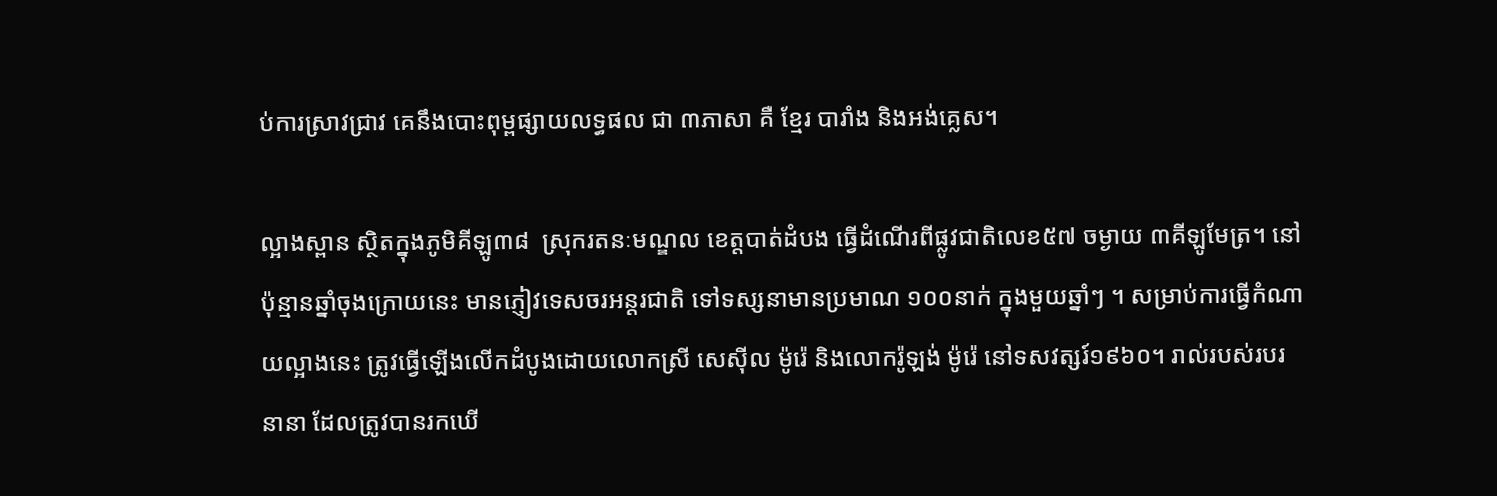ប់ការស្រាវជ្រាវ គេនឹងបោះពុម្ពផ្សាយលទ្ធផល ជា ៣ភាសា គឺ ខ្មែរ បារាំង និងអង់គ្លេស។

ល្អាងស្ពាន ស្ថិតក្នុងភូមិគីឡូ៣៨  ស្រុករតនៈមណ្ឌល ខេត្តបាត់ដំបង ធ្វើដំណើរពីផ្លូវជាតិលេខ៥៧ ចម្ងាយ ៣គីឡូមែត្រ។ នៅប៉ុន្មានឆ្នាំចុងក្រោយនេះ មានភ្ញៀវទេសចរអន្តរជាតិ ទៅទស្សនាមានប្រមាណ ១០០នាក់ ក្នុងមួយឆ្នាំៗ ។ សម្រាប់ការធ្វើកំណាយល្អាងនេះ ត្រូវធ្វើឡើងលើកដំបូងដោយលោកស្រី សេស៊ីល ម៉ូរ៉េ និងលោករ៉ូឡង់ ម៉ូរ៉េ នៅទសវត្សរ៍១៩៦០។ រាល់របស់របរនានា ដែលត្រូវបានរកឃើ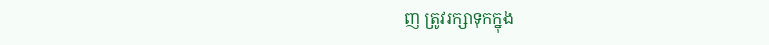ញ ត្រូវរក្សាទុកក្នុង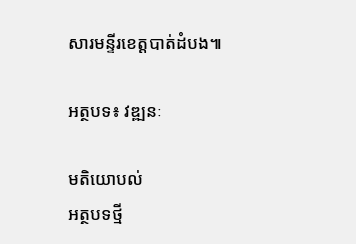សារមន្ទីរខេត្តបាត់ដំបង៕

អត្ថបទ៖ វឌ្ឍនៈ

មតិយោបល់
អត្ថបទថ្មី